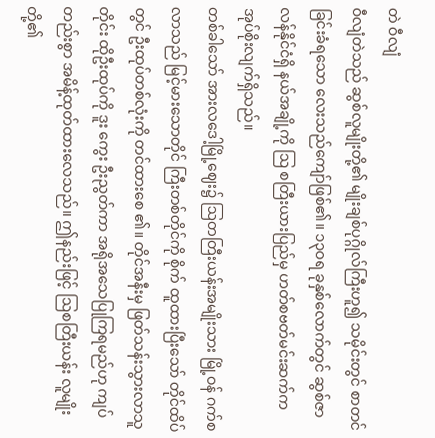တဲ ဝီလျံ
ဝီလျံတဲသည် ဆွစ်လူမျိုးတို့၏ မျိုးချစ်ပုဂ္ဂိုလ်ကြီးဟူ၍ သမိုင်းတွင် စာတင်ခြင်းခံရသော လေးသည်ကျော်ဖြစ်၏။ ၁၃ဝရ ခုနှစ်လောက်တွင် ဆွစ်ဇာလန်နိုင်ငံရှိ နယ်အချို့ကို ဩ စတြီးယားပြည်မှ ဟတ်စဗတ်မင်းဆက်က အုပ်စိုးလျက်ရှိသည်။
တစ်ခါသော် အားလဒေါ့မြို့ဈေး၌ ဩတတြီးယန်းအမျိုးသား မြို့ဝန် ဂက်စလာသည် မြင့်မားသောတိုင် ကြီးတစ်တိုင်ကို စိုက် ထူထားပြီးသော် တိုင်ထိပ်တွင် ဦးထုပ်တစ်လုံးကို တင်ထားစေ ၏။ တိုင်အနီးမှ ဖြတ်သန်းသွားလာသူတိုင်း ထိုဦးထုပ်ကို ဒူး ကွေး ဦးညွတ်ကာ အရိုအသေပြုကြရမည်ဟု ကျပ်တည်းစွာ အမိန့်ထုတ်ထားလေသည်။ ဤနည်းဖြင့် ဩစတြီးယန်း လူမျိုးတို့၏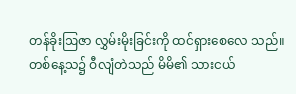တန်ခိုးဩဇာ လွှမ်းမိုးခြင်းကို ထင်ရှားစေလေ သည်။
တစ်နေ့သ၌ ဝီလျံတဲသည် မိမိ၏ သားငယ်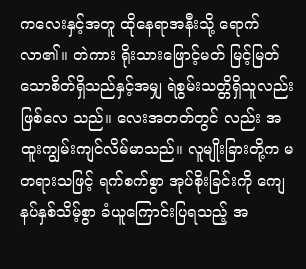ကလေးနှင့်အတူ ထိုနေရာအနီးသို့ ရောက်လာ၏။ တဲကား ရိုးသားဖြောင့်မတ် မြင့်မြတ်သောစိတ်ရှိသည်နှင့်အမျှ ရဲစွမ်းသတ္တိရှိသူလည်းဖြစ်လေ သည်။ လေးအတတ်တွင် လည်း အထူးကျွမ်းကျင်လိမ်မာသည်။ လူမျိုးခြားတို့က မတရားသဖြင့် ရက်စက်စွာ အုပ်စိုးခြင်းကို ကျေနပ်နှစ်သိမ့်စွာ ခံယူကြောင်းပြရသည့် အ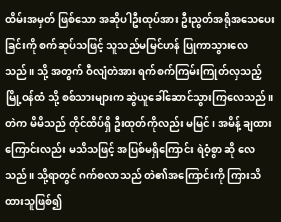ထိမ်းအမှတ် ဖြစ်သော အဆိုပါဦးထုပ်အား ဦးညွတ်အရိုအသေပေးခြင်းကို စက်ဆုပ်သဖြင့် သူသည်မမြင်ဟန် ပြုကာသွားလေသည်။ သို့ အတွက် ဝီလျံတဲအား ရက်စက်ကြမ်းကြုတ်လှသည့် မြို့ဝန်ထံ သို့ စစ်သားများက ဆွဲယူခေါ်ဆောင်သွားကြလေသည်။
တဲက မိမိသည် တိုင်ထိပ်ရှိ ဦးထုတ်ကိုလည်း မမြင်၊ အမိန့် ချထားကြောင်းလည်း မသိသဖြင့် အပြစ်မရှိကြောင်း ရဲဝံ့စွာ ဆို လေသည်။ သို့ရာတွင် ဂက်စလာသည် တဲ၏အကြောင်းကို ကြားသိထားသူဖြစ်၍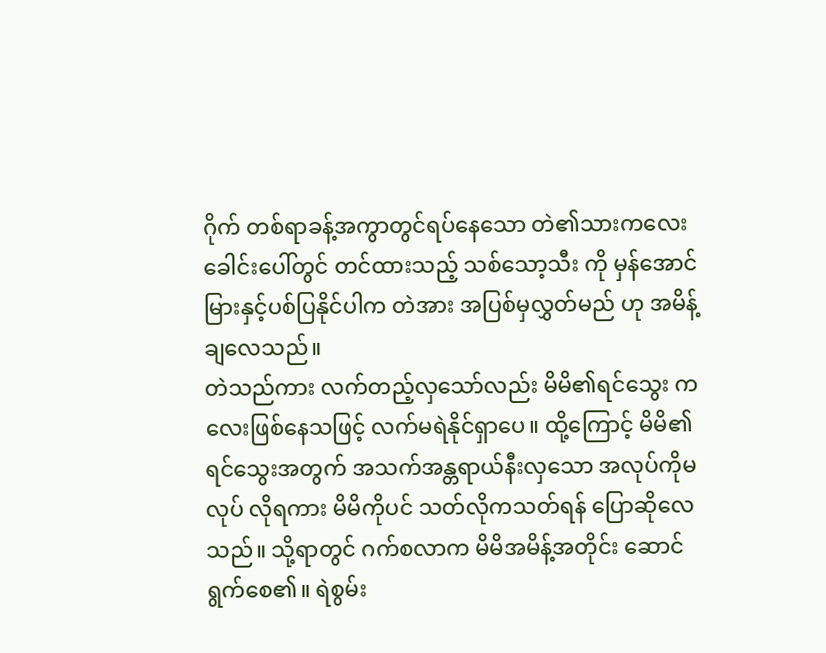ဂိုက် တစ်ရာခန့်အကွာတွင်ရပ်နေသော တဲ၏သားကလေးခေါင်းပေါ်တွင် တင်ထားသည့် သစ်သော့သီး ကို မှန်အောင် မြားနှင့်ပစ်ပြနိုင်ပါက တဲအား အပြစ်မှလွှတ်မည် ဟု အမိန့်ချလေသည်။
တဲသည်ကား လက်တည့်လှသော်လည်း မိမိ၏ရင်သွေး ကလေးဖြစ်နေသဖြင့် လက်မရဲနိုင်ရှာပေ။ ထို့ကြောင့် မိမိ၏ ရင်သွေးအတွက် အသက်အန္တရာယ်နီးလှသော အလုပ်ကိုမလုပ် လိုရကား မိမိကိုပင် သတ်လိုကသတ်ရန် ပြောဆိုလေသည်။ သို့ရာတွင် ဂက်စလာက မိမိအမိန့်အတိုင်း ဆောင်ရွက်စေ၏။ ရဲစွမ်း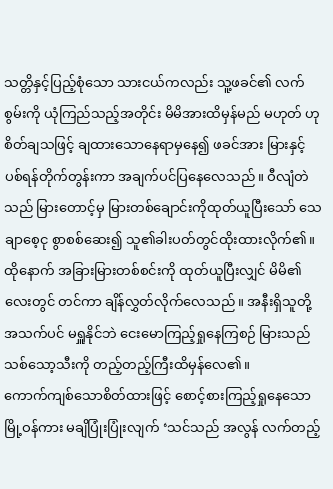သတ္တိနှင့်ပြည့်စုံသော သားငယ်ကလည်း သူ့ဖခင်၏ လက်စွမ်းကို ယုံကြည်သည့်အတိုင်း မိမိအားထိမှန်မည် မဟုတ် ဟု စိတ်ချသဖြင့် ချထားသောနေရာမှနေ၍ ဖခင်အား မြားနှင့် ပစ်ရန်တိုက်တွန်းကာ အချက်ပင်ပြနေလေသည်။ ဝီလျံတဲသည် မြားတောင့်မှ မြားတစ်ချောင်းကိုထုတ်ယူပြီးသော် သေချာစေ့ငု စွာစစ်ဆေး၍ သူ၏ခါးပတ်တွင်ထိုးထားလိုက်၏။
ထိုနောက် အခြားမြားတစ်စင်းကို ထုတ်ယူပြီးလျှင် မိမိ၏လေးတွင် တင်ကာ ချိန်လွှတ်လိုက်လေသည်။ အနီးရှိသူတို့ အသက်ပင် မရှူနိုင်ဘဲ ငေးမောကြည့်ရှုနေကြစဉ် မြားသည် သစ်သော့သီးကို တည့်တည့်ကြီးထိမှန်လေ၏။
ကောက်ကျစ်သောစိတ်ထားဖြင့် စောင့်စားကြည့်ရှုနေသော မြို့ဝန်ကား မချိပြုံးပြုံးလျက် ‘သင်သည် အလွန် လက်တည့်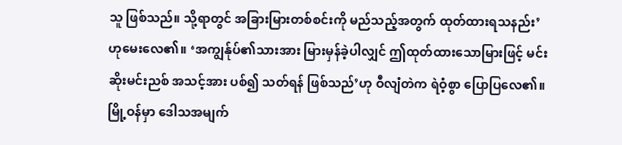သူ ဖြစ်သည်။ သို့ရာတွင် အခြားမြားတစ်စင်းကို မည်သည့်အတွက် ထုတ်ထားရသနည်း’ ဟုမေးလေ၏။ ‘အကျွန်ုပ်၏သားအား မြားမှန်ခဲ့ပါလျှင် ဤထုတ်ထားသောမြားဖြင့် မင်းဆိုးမင်းညစ် အသင့်အား ပစ်၍ သတ်ရန် ဖြစ်သည်’ဟု ဝီလျံတဲက ရဲဝံ့စွာ ပြောပြလေ၏။ မြို့ဝန်မှာ ဒေါသအမျက်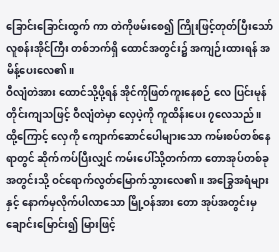ခြောင်းခြောင်းထွက် ကာ တဲကိုဖမ်းစေ၍ ကြိုးဖြင့်တုတ်ပြီးသော် လူစန်းအိုင်ကြီး တစ်ဘက်ရှိ ထောင်အတွင်း၌ အကျဉ်းထားရန် အမိန့်ပေးလေ၏။
ဝီလျံတဲအား ထောင်သို့ပို့ရန် အိုင်ကိုဖြတ်ကူးနေစဉ် လေ ပြင်းမုန်တိုင်းကျသဖြင့် ဝီလျံတဲမှာ လှေပဲ့ကို ကူထိန်းပေး ၇လေသည်။ ထို့ကြောင့် လှေကို ကျောက်ဆောင်ပေါများသော ကမ်းစပ်တစ်နေရာတွင် ဆိုက်ကပ်ပြီးလျှင် ကမ်းပေါ်သို့တက်ကာ တောအုပ်တစ်ခုအတွင်းသို့ ဝင်ရောက်လွတ်မြောက်သွားလေ၏။ အခြွေအရံများနှင့် နောက်မှလိုက်ပါလာသော မြို့ဝန်အား တော အုပ်အတွင်းမှ ချောင်းမြောင်း၍ မြားဖြင့်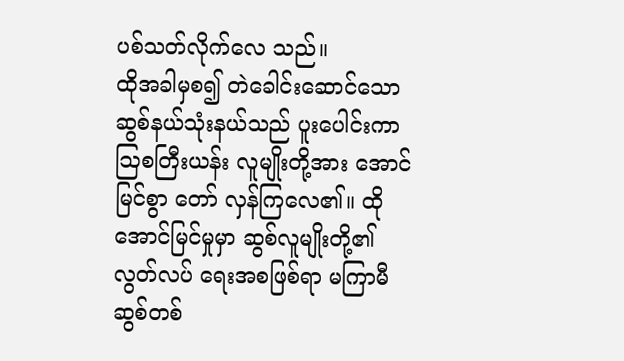ပစ်သတ်လိုက်လေ သည်။
ထိုအခါမှစ၍ တဲခေါင်းဆောင်သော ဆွစ်နယ်သုံးနယ်သည် ပူးပေါင်းကာ ဩစတြီးယန်း လူမျိုးတို့အား အောင်မြင်စွာ တော် လှန်ကြလေ၏။ ထိုအောင်မြင်မှုမှာ ဆွစ်လူမျိုးတို့၏ လွတ်လပ် ရေးအစဖြစ်ရာ မကြာမီ ဆွစ်တစ်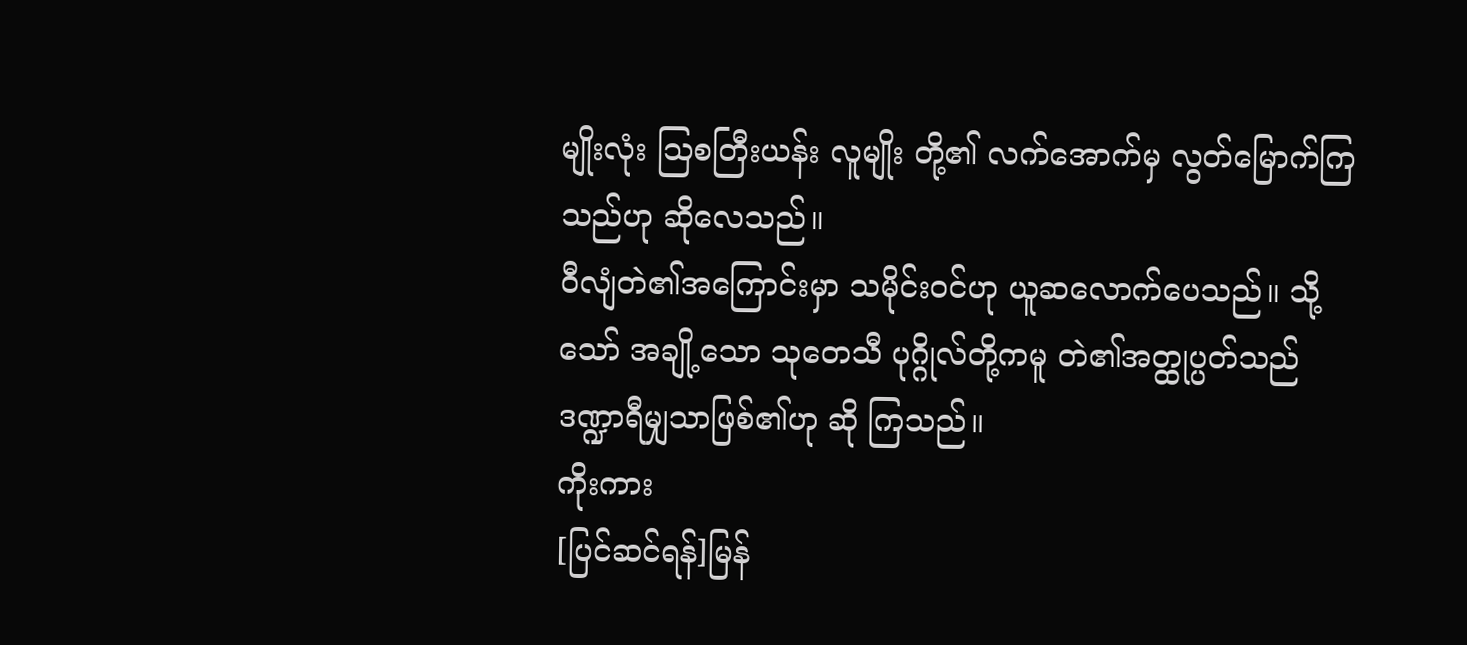မျိုးလုံး ဩစတြီးယန်း လူမျိုး တို့၏ လက်အောက်မှ လွတ်မြောက်ကြသည်ဟု ဆိုလေသည်။
ဝီလျံတဲ၏အကြောင်းမှာ သမိုင်းဝင်ဟု ယူဆလောက်ပေသည်။ သို့သော် အချို့သော သုတေသီ ပုဂ္ဂိုလ်တို့ကမူ တဲ၏အတ္ထုပ္ပတ်သည် ဒဏ္ဍာရီမျှသာဖြစ်၏ဟု ဆို ကြသည်။
ကိုးကား
[ပြင်ဆင်ရန်]မြန်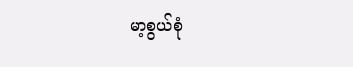မာ့စွယ်စုံ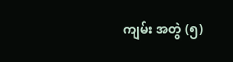ကျမ်း အတွဲ (၅)